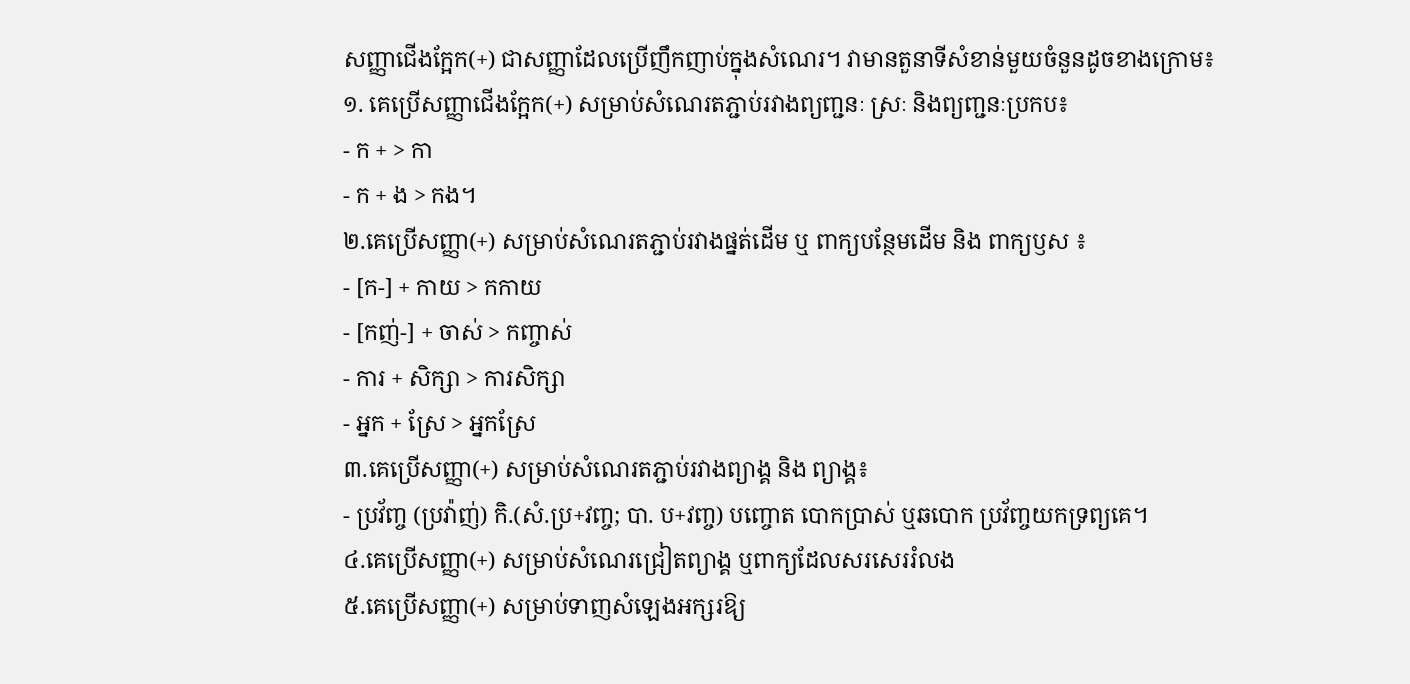សញ្ញាជើងក្អែក(+) ជាសញ្ញាដែលប្រើញឹកញាប់ក្នុងសំណេរ។ វាមានតួនាទីសំខាន់មួយចំនួនដូចខាងក្រោម៖
១. គេប្រើសញ្ញាជើងក្អែក(+) សម្រាប់សំណេរតភ្ជាប់រវាងព្យញ្ជនៈ ស្រៈ និងព្យញ្ជនៈប្រកប៖
- ក + > កា
- ក + ង > កង។
២.គេប្រើសញ្ញា(+) សម្រាប់សំណេរតភ្ជាប់រវាងផ្នត់ដើម ឬ ពាក្យបន្ថែមដើម និង ពាក្យឫស ៖
- [ក-] + កាយ > កកាយ
- [កញ់-] + ចាស់ > កញ្ចាស់
- ការ + សិក្សា > ការសិក្សា
- អ្នក + ស្រែ > អ្នកស្រែ
៣.គេប្រើសញ្ញា(+) សម្រាប់សំណេរតភ្ជាប់រវាងព្យាង្គ និង ព្យាង្គ៖
- ប្រវ័ញ្ច (ប្រវ៉ាញ់) កិ.(សំ.ប្រ+វញ្ច; បា. ប+វញ្ច) បញ្ចោត បោកប្រាស់ ឬឆបោក ប្រវ័ញ្ចយកទ្រព្យគេ។
៤.គេប្រើសញ្ញា(+) សម្រាប់សំណេរជ្រៀតព្យាង្គ ឬពាក្យដែលសរសេររំលង
៥.គេប្រើសញ្ញា(+) សម្រាប់ទាញសំឡេងអក្សរឱ្យ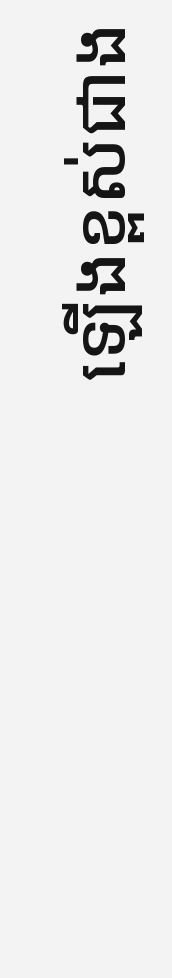ឡើងខ្ពស់ជាង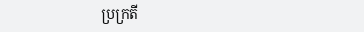ប្រក្រតី